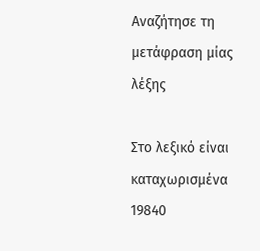Αναζήτησε τη μετάφραση μίας λέξης

Στο λεξικό είναι καταχωρισμένα 19840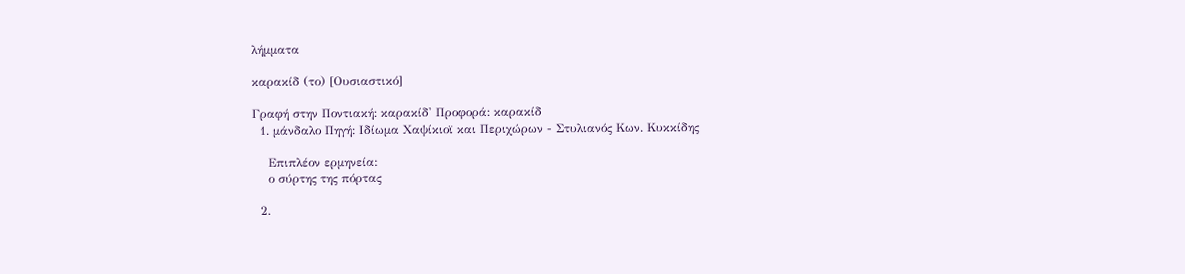λήμματα

καρακίδ (το) [Ουσιαστικό]

Γραφή στην Ποντιακή: καρακίδ' Προφορά: καρακίδ
  1. μάνδαλο Πηγή: Ιδίωμα Χαψίκιοϊ και Περιχώρων - Στυλιανός Κων. Κυκκίδης

    Επιπλέον ερμηνεία:
    ο σύρτης της πόρτας

  2.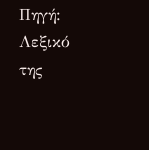Πηγή: Λεξικό της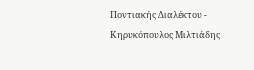Ποντιακής Διαλέκτου - Κηρυκόπουλος Μιλτιάδης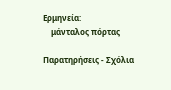Ερμηνεία:
    μάνταλος πόρτας

Παρατηρήσεις - Σχόλια